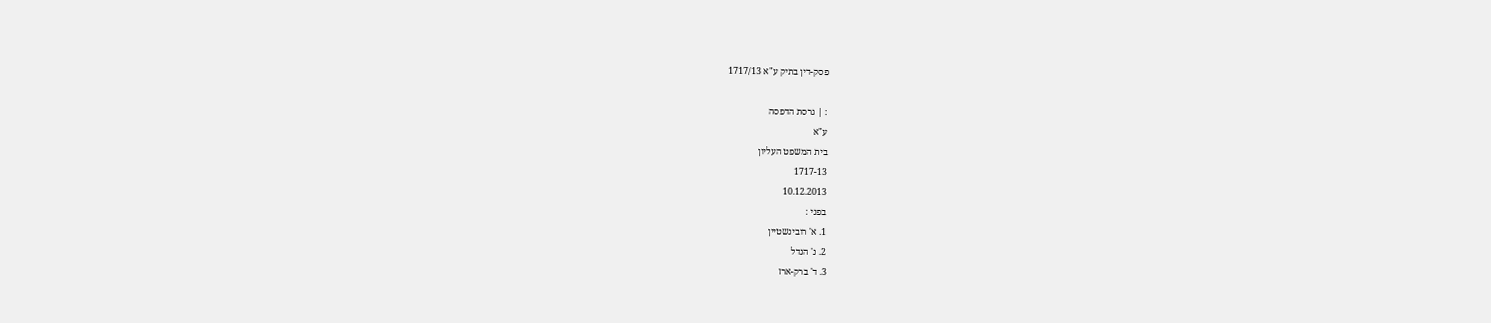פסק-דין בתיק ע"א 1717/13

: | גרסת הדפסה
ע"א
בית המשפט העליון
1717-13
10.12.2013
בפני :
1. א' רובינשטיין
2. נ' הנדל
3. ד' ברק-ארז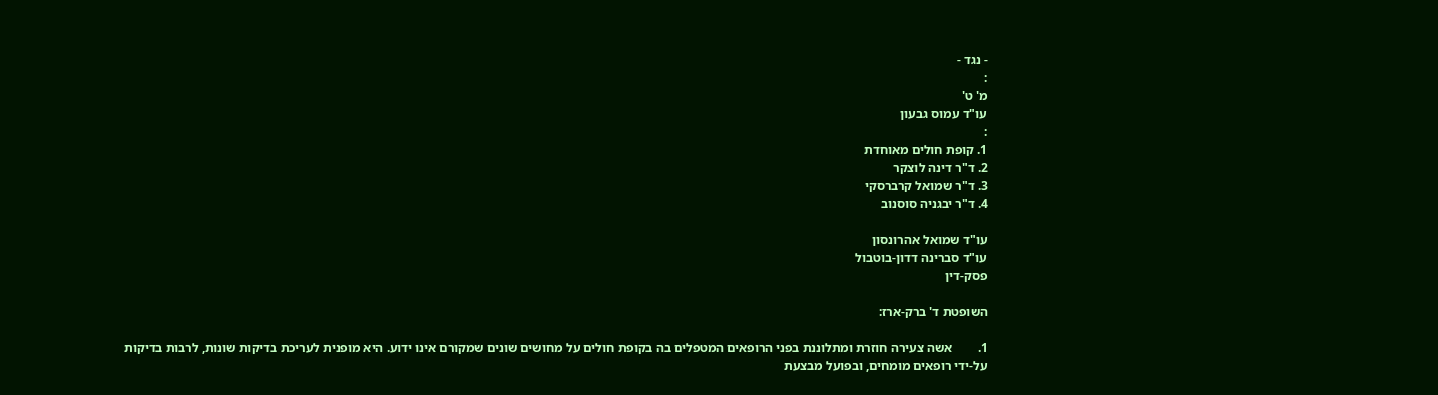- נגד -
:
מ' ט'
עו"ד עמוס גבעון
:
1. קופת חולים מאוחדת
2. ד"ר דינה לוצקר
3. ד"ר שמואל קרברסקי
4. ד"ר יבגניה סוסנוב

עו"ד שמואל אהרונסון
עו"ד סברינה דדון-בוטבול
פסק-דין

השופטת ד' ברק-ארז:

1.        אשה צעירה חוזרת ומתלוננת בפני הרופאים המטפלים בה בקופת חולים על מחושים שונים שמקורם אינו ידוע. היא מופנית לעריכת בדיקות שונות, לרבות בדיקות על-ידי רופאים מומחים, ובפועל מבצעת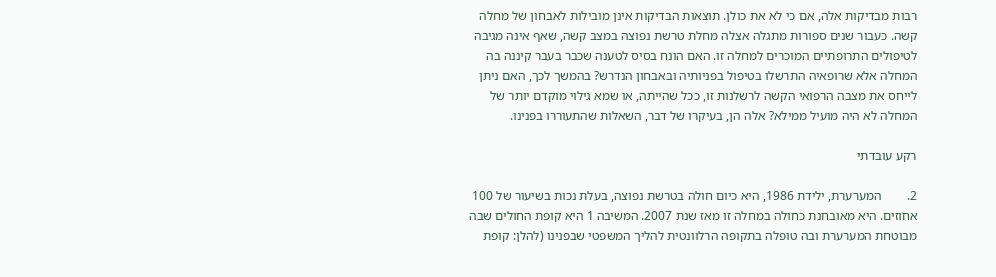רבות מבדיקות אלה, אם כי לא את כולן. תוצאות הבדיקות אינן מובילות לאבחון של מחלה קשה. כעבור שנים ספורות מתגלה אצלה מחלת טרשת נפוצה במצב קשה, שאף אינה מגיבה לטיפולים התרופתיים המוכרים למחלה זו. האם הונח בסיס לטענה שכבר בעבר קיננה בה המחלה אלא שרופאיה התרשלו בטיפול בפניותיה ובאבחון הנדרש? בהמשך לכך, האם ניתן לייחס את מצבה הרפואי הקשה לרשלנות זו, ככל שהייתה, או שמא גילוי מוקדם יותר של המחלה לא היה מועיל ממילא? אלה הן, בעיקרו של דבר, השאלות שהתעוררו בפנינו.

רקע עובדתי

2.        המערערת, ילידת 1986, היא כיום חולה בטרשת נפוצה, בעלת נכות בשיעור של 100 אחוזים. היא מאובחנת כחולה במחלה זו מאז שנת 2007. המשיבה 1 היא קופת החולים שבה מבוטחת המערערת ובה טופלה בתקופה הרלוונטית להליך המשפטי שבפנינו (להלן: קופת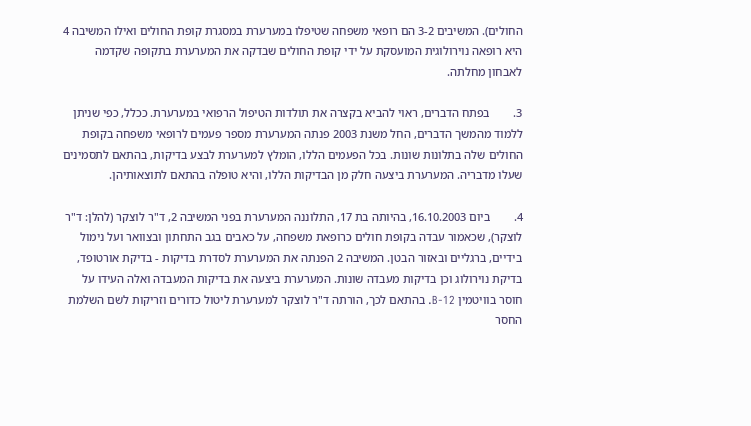החולים). המשיבים 3-2 הם רופאי משפחה שטיפלו במערערת במסגרת קופת החולים ואילו המשיבה 4 היא רופאה נוירולוגית המועסקת על ידי קופת החולים שבדקה את המערערת בתקופה שקדמה לאבחון מחלתה.

3.        בפתח הדברים, ראוי להביא בקצרה את תולדות הטיפול הרפואי במערערת. ככלל, כפי שניתן ללמוד מהמשך הדברים, החל משנת 2003 פנתה המערערת מספר פעמים לרופאי משפחה בקופת החולים שלה בתלונות שונות. בכל הפעמים הללו, הומלץ למערערת לבצע בדיקות, בהתאם לתסמינים שעלו מדבריה. המערערת ביצעה חלק מן הבדיקות הללו, והיא טופלה בהתאם לתוצאותיהן.

4.        ביום 16.10.2003, בהיותה בת 17, התלוננה המערערת בפני המשיבה 2, ד"ר לוצקר (להלן: ד"ר לוצקר), שכאמור עבדה בקופת חולים כרופאת משפחה, על כאבים בגב התחתון ובצוואר ועל נימול בידיים, ברגליים ובאזור הבטן. המשיבה 2 הפנתה את המערערת לסדרת בדיקות - בדיקת אורטופד, בדיקת נוירולוג וכן בדיקות מעבדה שונות. המערערת ביצעה את בדיקות המעבדה ואלה העידו על חוסר בוויטמין B-12. בהתאם לכך, הורתה ד"ר לוצקר למערערת ליטול כדורים וזריקות לשם השלמת החסר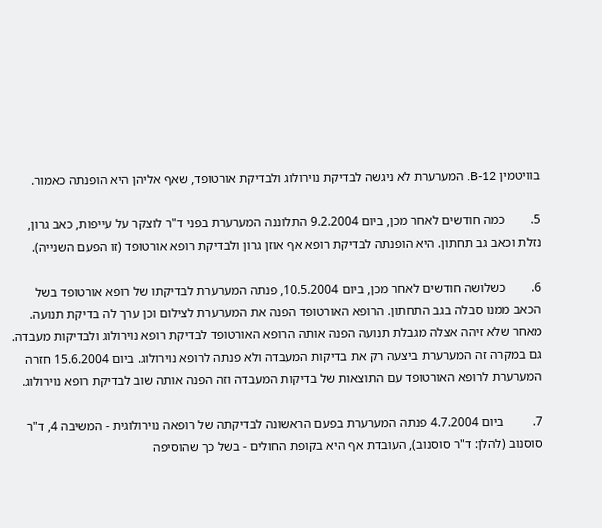בוויטמין B-12. המערערת לא ניגשה לבדיקת נוירולוג ולבדיקת אורטופד, שאף אליהן היא הופנתה כאמור.

5.        כמה חודשים לאחר מכן, ביום 9.2.2004 התלוננה המערערת בפני ד"ר לוצקר על עייפות, כאב גרון, נזלת וכאב גב תחתון. היא הופנתה לבדיקת רופא אף אוזן גרון ולבדיקת רופא אורטופד (זו הפעם השנייה).

6.        כשלושה חודשים לאחר מכן, ביום 10.5.2004, פנתה המערערת לבדיקתו של רופא אורטופד בשל הכאב ממנו סבלה בגב התחתון. הרופא האורטופד הפנה את המערערת לצילום וכן ערך לה בדיקת תנועה. מאחר שלא זיהה אצלה מגבלת תנועה הפנה אותה הרופא האורטופד לבדיקת רופא נוירולוג ולבדיקות מעבדה. גם במקרה זה המערערת ביצעה רק את בדיקות המעבדה ולא פנתה לרופא נוירולוג. ביום 15.6.2004 חזרה המערערת לרופא האורטופד עם התוצאות של בדיקות המעבדה וזה הפנה אותה שוב לבדיקת רופא נוירולוג.

7.         ביום 4.7.2004 פנתה המערערת בפעם הראשונה לבדיקתה של רופאה נוירולוגית - המשיבה 4, ד"ר סוסנוב (להלן: ד"ר סוסנוב), העובדת אף היא בקופת החולים - בשל כך שהוסיפה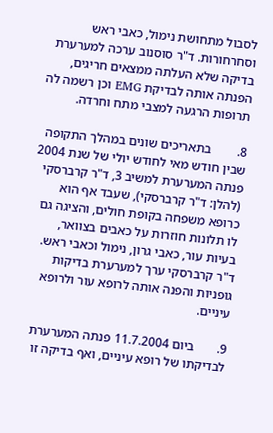לסבול מתחושת נימול, כאבי ראש וסחרחורות. ד"ר סוסנוב ערכה למערערת בדיקה שלא העלתה ממצאים חריגים, הפנתה אותה לבדיקת EMG וכן רשמה לה תרופות הרגעה למצבי מתח וחרדה.

8.        בתאריכים שונים במהלך התקופה שבין חודש מאי לחודש יולי של שנת 2004 פנתה המערערת למשיב 3, ד"ר קרברסקי (להלן: ד"ר קרברסקי), שעבד אף הוא כרופא משפחה בקופת חולים, והציגה גם לו תלונות חוזרות על כאבים בצוואר, בעיות עור, כאבי גרון, נימול וכאבי ראש. ד"ר קרברסקי ערך למערערת בדיקות גופניות והפנה אותה לרופא עור ולרופא עיניים.

9.       ביום 11.7.2004 פנתה המערערת לבדיקתו של רופא עיניים, ואף בדיקה זו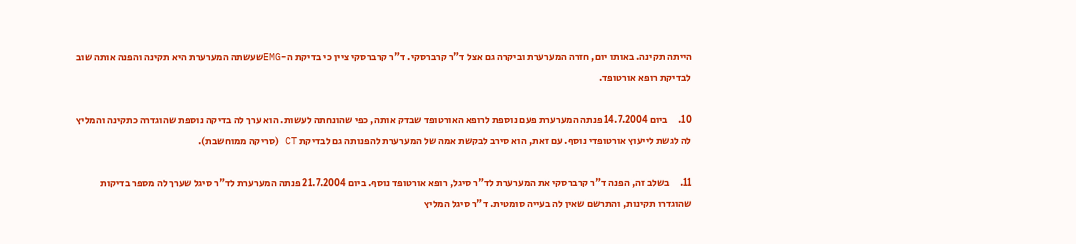הייתה תקינה. באותו יום, חזרה המערערת וביקרה גם אצל ד"ר קרברסקי. ד"ר קרברסקי ציין כי בדיקת ה-EMGשעשתה המערערת היא תקינה והפנה אותה שוב לבדיקת רופא אורטופד.

10.     ביום 14.7.2004 פנתה המערערת פעם נוספת לרופא האורטופד שבדק אותה, כפי שהונחתה לעשות. הוא ערך לה בדיקה נוספת שהוגדרה כתקינה והמליץ לה לגשת לייעוץ אורטופדי נוסף. עם זאת, הוא סירב לבקשת אמה של המערערת להפנותה גם לבדיקת CT (סריקה ממוחשבת).

11.     בשלב זה, הפנה ד"ר קרברסקי את המערערת לד"ר סיגל, רופא אורטופד נוסף. ביום 21.7.2004 פנתה המערערת לד"ר סיגל שערך לה מספר בדיקות שהוגדרו תקינות, והתרשם שאין לה בעייה סומטית. ד"ר סיגל המליץ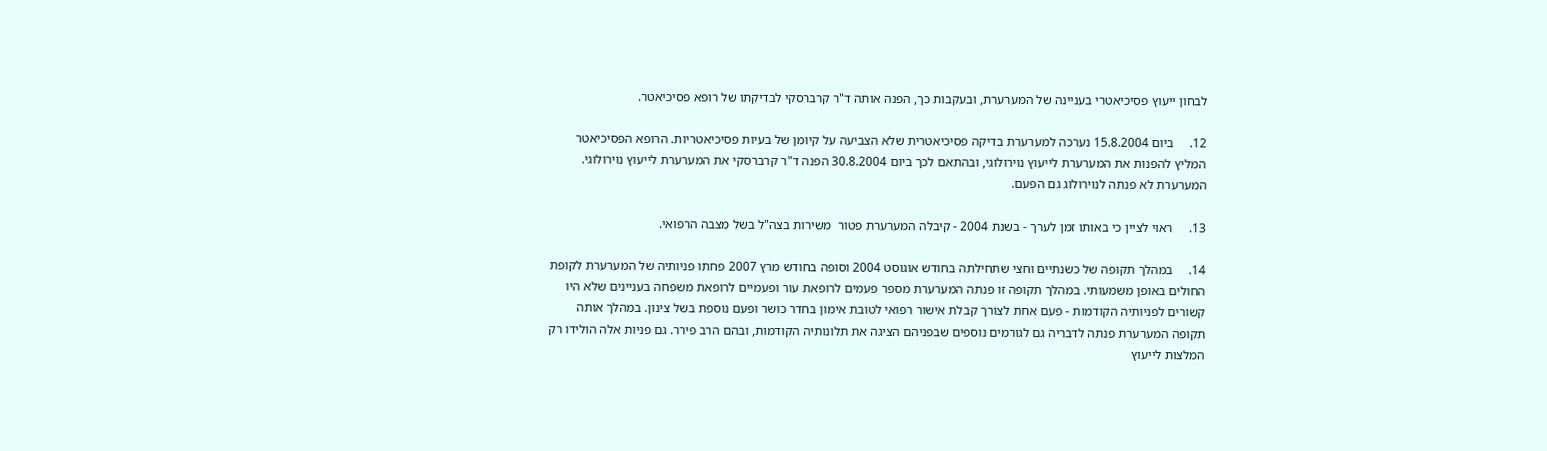לבחון ייעוץ פסיכיאטרי בעניינה של המערערת, ובעקבות כך, הפנה אותה ד"ר קרברסקי לבדיקתו של רופא פסיכיאטר.

12.     ביום 15.8.2004 נערכה למערערת בדיקה פסיכיאטרית שלא הצביעה על קיומן של בעיות פסיכיאטריות. הרופא הפסיכיאטר המליץ להפנות את המערערת לייעוץ נוירולוגי, ובהתאם לכך ביום 30.8.2004 הפנה ד"ר קרברסקי את המערערת לייעוץ נוירולוגי. המערערת לא פנתה לנוירולוג גם הפעם.

13.     ראוי לציין כי באותו זמן לערך - בשנת 2004 - קיבלה המערערת פטור  משירות בצה"ל בשל מצבה הרפואי.

14.     במהלך תקופה של כשנתיים וחצי שתחילתה בחודש אוגוסט 2004 וסופה בחודש מרץ 2007 פחתו פניותיה של המערערת לקופת החולים באופן משמעותי. במהלך תקופה זו פנתה המערערת מספר פעמים לרופאת עור ופעמיים לרופאת משפחה בעניינים שלא היו קשורים לפניותיה הקודמות - פעם אחת לצורך קבלת אישור רפואי לטובת אימון בחדר כושר ופעם נוספת בשל צינון. במהלך אותה תקופה המערערת פנתה לדבריה גם לגורמים נוספים שבפניהם הציגה את תלונותיה הקודמות, ובהם הרב פירר. גם פניות אלה הולידו רק המלצות לייעוץ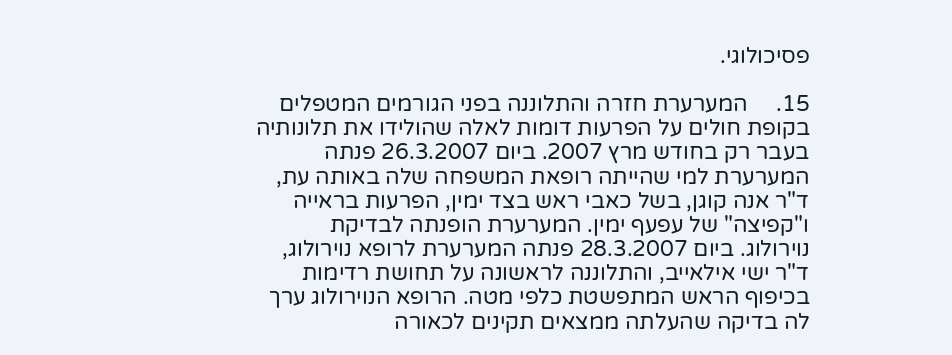פסיכולוגי.

15.     המערערת חזרה והתלוננה בפני הגורמים המטפלים בקופת חולים על הפרעות דומות לאלה שהולידו את תלונותיה בעבר רק בחודש מרץ 2007. ביום 26.3.2007 פנתה המערערת למי שהייתה רופאת המשפחה שלה באותה עת, ד"ר אנה קוגן, בשל כאבי ראש בצד ימין, הפרעות בראייה ו"קפיצה" של עפעף ימין. המערערת הופנתה לבדיקת נוירולוג. ביום 28.3.2007 פנתה המערערת לרופא נוירולוג, ד"ר ישי אילאייב, והתלוננה לראשונה על תחושת רדימות בכיפוף הראש המתפשטת כלפי מטה. הרופא הנוירולוג ערך לה בדיקה שהעלתה ממצאים תקינים לכאורה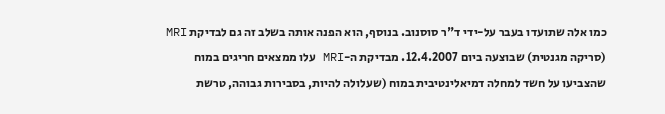כמו אלה שתועדו בעבר על-ידי ד"ר סוסנוב. בנוסף, הוא הפנה אותה בשלב זה גם לבדיקת MRI (סריקה מגנטית) שבוצעה ביום 12.4.2007. מבדיקת ה-MRI עלו ממצאים חריגים במוח שהצביעו על חשד למחלה דמיאלינטיבית במוח (שעלולה להיות, בסבירות גבוהה, טרשת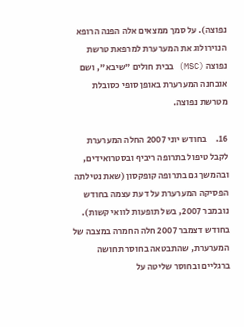נפוצה). על סמך ממצאים אלה הפנה הרופא הנוירולוג את המערערת למרפאת טרשת נפוצה (MSC) בבית חולים "שיבא", ושם אובחנה המערערת באופן סופי כסובלת מטרשת נפוצה.

16.     בחודש יוני 2007 החלה המערערת לקבל טיפול בתרופה ריביף ובסטרואידים,  ובהמשך גם בתרופה קופקסון (שאת נטילתה הפסיקה המערערת על דעת עצמה בחודש נובמבר 2007, בשל תופעות לוואי קשות). בחודש דצמבר 2007 חלה החמרה במצבה של המערערת, שהתבטאה בחוסר תחושה ברגליים ובחוסר שליטה על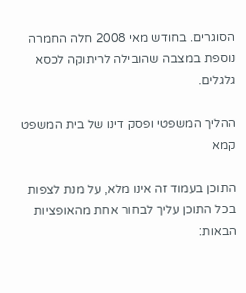הסוגרים. בחודש מאי 2008 חלה החמרה נוספת במצבה שהובילה לריתוקה לכסא גלגלים.

ההליך המשפטי ופסק דינו של בית המשפט קמא

התוכן בעמוד זה אינו מלא, על מנת לצפות בכל התוכן עליך לבחור אחת מהאופציות הבאות: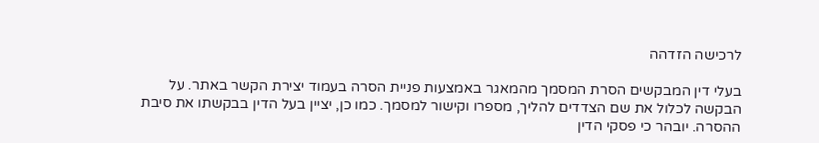לרכישה הזדהה

בעלי דין המבקשים הסרת המסמך מהמאגר באמצעות פניית הסרה בעמוד יצירת הקשר באתר. על הבקשה לכלול את שם הצדדים להליך, מספרו וקישור למסמך. כמו כן, יציין בעל הדין בבקשתו את סיבת ההסרה. יובהר כי פסקי הדין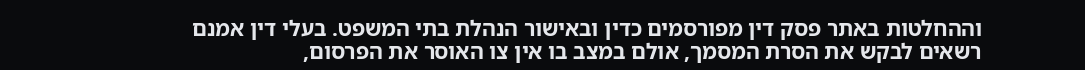וההחלטות באתר פסק דין מפורסמים כדין ובאישור הנהלת בתי המשפט. בעלי דין אמנם רשאים לבקש את הסרת המסמך, אולם במצב בו אין צו האוסר את הפרסום,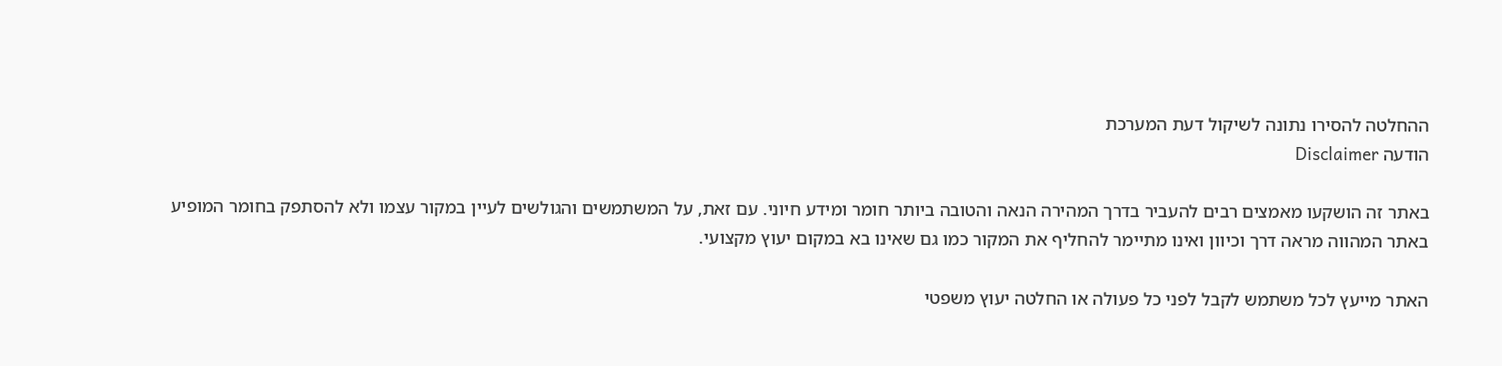ההחלטה להסירו נתונה לשיקול דעת המערכת
הודעה Disclaimer

באתר זה הושקעו מאמצים רבים להעביר בדרך המהירה הנאה והטובה ביותר חומר ומידע חיוני. עם זאת, על המשתמשים והגולשים לעיין במקור עצמו ולא להסתפק בחומר המופיע באתר המהווה מראה דרך וכיוון ואינו מתיימר להחליף את המקור כמו גם שאינו בא במקום יעוץ מקצועי.

האתר מייעץ לכל משתמש לקבל לפני כל פעולה או החלטה יעוץ משפטי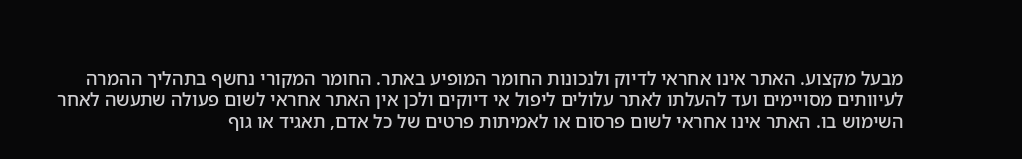מבעל מקצוע. האתר אינו אחראי לדיוק ולנכונות החומר המופיע באתר. החומר המקורי נחשף בתהליך ההמרה לעיוותים מסויימים ועד להעלתו לאתר עלולים ליפול אי דיוקים ולכן אין האתר אחראי לשום פעולה שתעשה לאחר השימוש בו. האתר אינו אחראי לשום פרסום או לאמיתות פרטים של כל אדם, תאגיד או גוף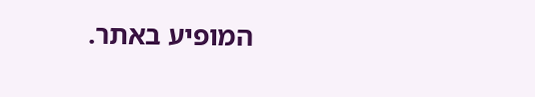המופיע באתר.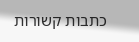כתבות קשורות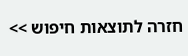חזרה לתוצאות חיפוש >>